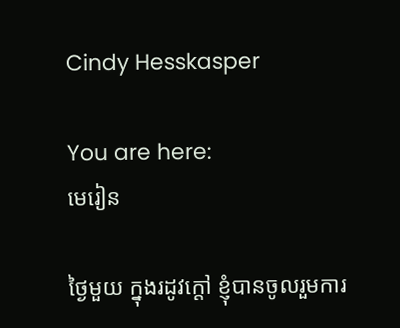Cindy Hesskasper

You are here:
មេរៀន

ថ្ងៃមួយ ក្នុងរដូវក្តៅ ខ្ញុំបានចូលរួមការ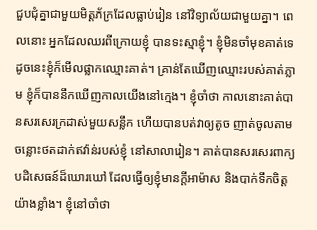ជួបជុំគ្នាជាមួយមិត្តភ័ក្រដែលធ្លាប់រៀន នៅវិទ្យាល័យជាមួយគ្នា។ ពេលនោះ អ្នកដែលឈរពីក្រោយខ្ញុំ បានទះស្មាខ្ញុំ។ ខ្ញុំមិនចាំមុខគាត់ទេ ដូចនេះខ្ញុំក៏មើលផ្លាកឈ្មោះគាត់។ គ្រាន់តែឃើញឈ្មោះរបស់គាត់ភ្លាម ខ្ញុំក៏បាននឹកឃើញកាលយើងនៅក្មេង។ ខ្ញុំចាំថា កាលនោះគាត់បានសរសេរក្រដាស់មួយសន្លឹក ហើយបានបត់វាឲ្យតូច ញាត់ចូលតាមចន្លោះថតដាក់ឥវ៉ាន់របស់ខ្ញុំ នៅសាលារៀន។ គាត់បានសរសេរពាក្យបដិសេធន៍ដ៏ឃោរឃៅ ដែលធ្វើឲ្យខ្ញុំមានក្តីអាម៉ាស និងបាក់ទឹកចិត្តយ៉ាងខ្លាំង។ ខ្ញុំនៅចាំថា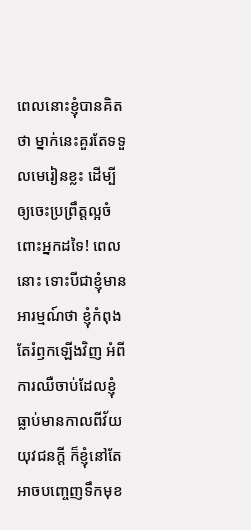ពេលនោះខ្ញុំបានគិតថា ម្នាក់នេះគួរតែទទួលមេរៀនខ្លះ ដើម្បីឲ្យចេះប្រព្រឹត្តល្អចំពោះអ្នកដទៃ! ពេលនោះ ទោះបីជាខ្ញុំមានអារម្មណ៍ថា ខ្ញុំកំពុងតែរំឭកឡើងវិញ អំពីការឈឺចាប់ដែលខ្ញុំធ្លាប់មានកាលពីវ័យយុវជនក្តី ក៏ខ្ញុំនៅតែអាចបញ្ចេញទឹកមុខ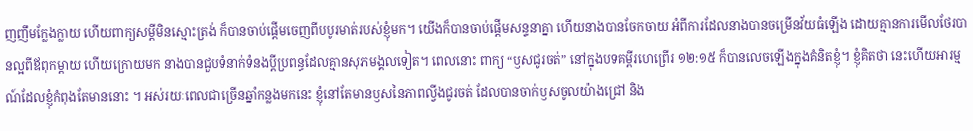ញញឹមក្លែងក្លាយ ហើយពាក្យសម្តីមិនស្មោះត្រង់ ក៏បានចាប់ផ្តើមចេញពីបបូរមាត់របស់ខ្ញុំមក។ យើងក៏បានចាប់ផ្តើមសន្ទនាគ្នា ហើយនាងបានចែកចាយ អំពីការដែលនាងបានចម្រើនវ័យធំឡើង ដោយគ្មានការមើលថែរបានល្អពីឪពុកម្តាយ ហើយក្រោយមក នាងបានជួបទំនាក់ទំនងប្តីប្រពន្ធដែលគ្មានសុភមង្គលទៀត។ ពេលនោះ ពាក្យ “ឫសជូរចត់” នៅក្នុងបទគម្ពីរហេព្រើរ ១២:១៥ ក៏បានលេចឡើងក្នុងគំនិតខ្ញុំ។ ខ្ញុំគិតថា នេះហើយអារម្មណ៍ដែលខ្ញុំកំពុងតែមាននោះ ។ អស់រយៈពេលជាច្រើនឆ្នាំកន្លងមកនេះ ខ្ញុំនៅតែមានឫសនៃភាពល្វីងជូរចត់ ដែលបានចាក់ឫសចូលយ៉ាងជ្រៅ និង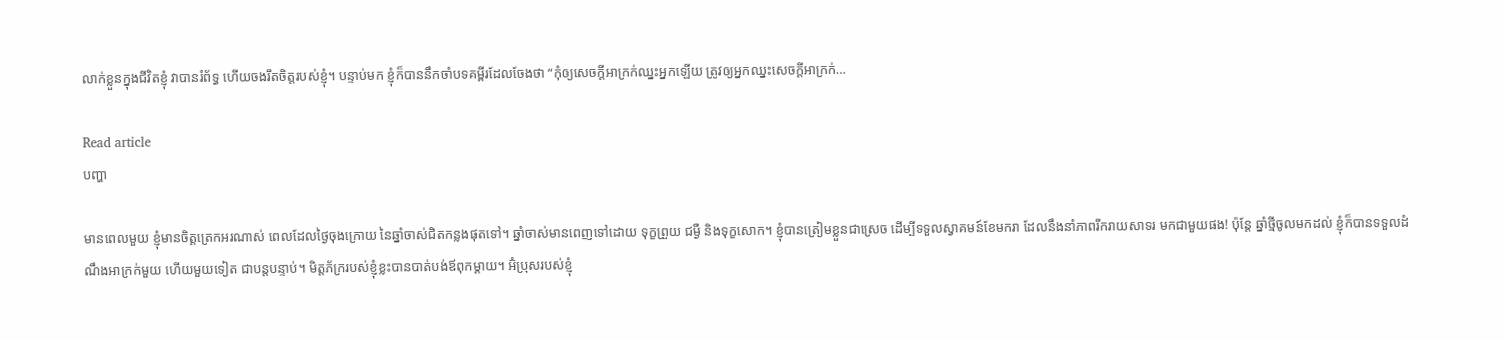លាក់ខ្លួនក្នុងជីវិតខ្ញុំ វាបានរំព័ទ្ធ ហើយចងរឹតចិត្តរបស់ខ្ញុំ។ បន្ទាប់មក ខ្ញុំក៏បាននឹកចាំបទគម្ពីរដែលចែងថា “កុំឲ្យសេចក្តីអាក្រក់ឈ្នះអ្នកឡើយ ត្រូវឲ្យអ្នកឈ្នះសេចក្តីអាក្រក់…

Read article
បញ្ហា

មានពេលមួយ ខ្ញុំមានចិត្តត្រេកអរណាស់ ពេលដែលថ្ងៃចុងក្រោយ នៃឆ្នាំចាស់ជិតកន្លងផុតទៅ។ ឆ្នាំចាស់មានពេញទៅដោយ ទុក្ខព្រួយ ជម្ងឺ និងទុក្ខសោក។ ខ្ញុំបានត្រៀមខ្លួនជាស្រេច ដើម្បីទទួលស្វាគមន៍ខែមករា ដែលនឹងនាំភាពរីករាយសាទរ មកជាមួយផង! ប៉ុន្តែ ឆ្នាំថ្មីចូលមកដល់ ខ្ញុំក៏បានទទួលដំណឹងអាក្រក់មួយ ហើយមួយទៀត ជាបន្តបន្ទាប់។ មិត្តភ័ក្ររបស់ខ្ញុំខ្លះបានបាត់បង់ឪពុកម្តាយ។ អ៊ំប្រុសរបស់ខ្ញុំ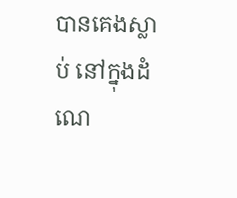បានគេងស្លាប់ នៅក្នុងដំណេ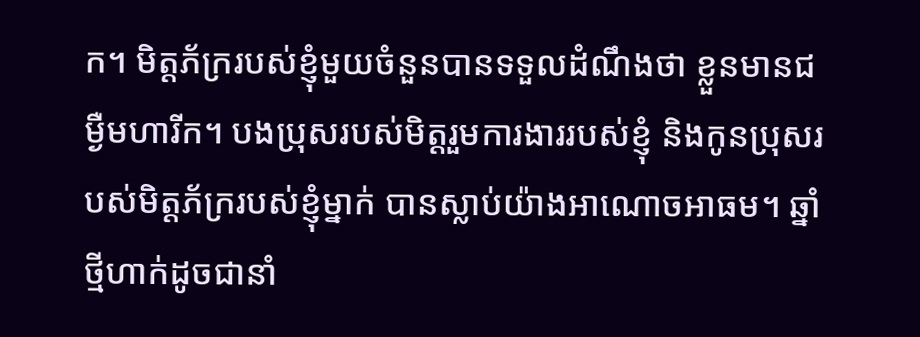ក។ មិត្តភ័ក្ររបស់ខ្ញុំមួយចំនួនបានទទួលដំណឹងថា ខ្លួនមានជម្ងឺមហារីក។ បងប្រុសរបស់មិត្តរួមការងាររបស់ខ្ញុំ និងកូនប្រុសរបស់មិត្តភ័ក្ររបស់ខ្ញុំម្នាក់ បានស្លាប់យ៉ាងអាណោចអាធម។ ឆ្នាំថ្មីហាក់ដូចជានាំ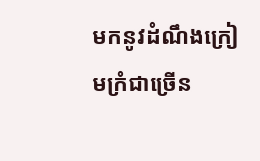មកនូវដំណឹងក្រៀមក្រំជាច្រើន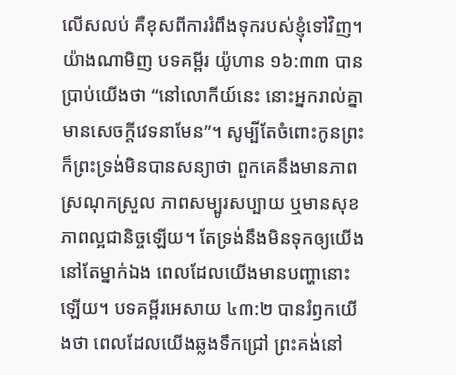លើសលប់ គឺខុសពីការរំពឹងទុករបស់ខ្ញុំទៅវិញ។ យ៉ាងណាមិញ បទគម្ពីរ យ៉ូហាន ១៦:៣៣ បានប្រាប់យើងថា “នៅលោកីយ៍នេះ នោះអ្នករាល់គ្នាមានសេចក្តីវេទនាមែន”។ សូម្បីតែចំពោះកូនព្រះ ក៏ព្រះទ្រង់មិនបានសន្យាថា ពួកគេនឹងមានភាពស្រណុកស្រួល ភាពសម្បូរសប្បាយ ឬមានសុខភាពល្អជានិច្ចឡើយ។ តែទ្រង់នឹងមិនទុកឲ្យយើងនៅតែម្នាក់ឯង ពេលដែលយើងមានបញ្ហានោះឡើយ។ បទគម្ពីរអេសាយ ៤៣:២ បានរំឭកយើងថា ពេលដែលយើងឆ្លងទឹកជ្រៅ ព្រះគង់នៅ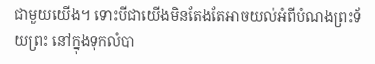ជាមួយយើង។ ទោះបីជាយើងមិនតែងតែអាចយល់អំពីបំណងព្រះទ័យព្រះ នៅក្នុងទុកលំបា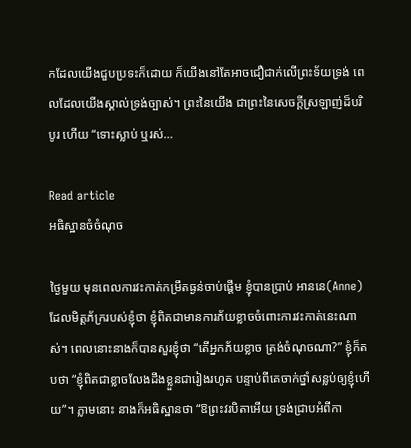កដែលយើងជួបប្រទះក៏ដោយ ក៏យើងនៅតែអាចជឿជាក់លើព្រះទ័យទ្រង់ ពេលដែលយើងស្គាល់ទ្រង់ច្បាស់។ ព្រះនៃយើង ជាព្រះនៃសេចក្តីស្រឡាញ់ដ៏បរិបូរ ហើយ “ទោះស្លាប់ ឬរស់…

Read article
អធិស្ឋានចំចំណុច

ថ្ងៃមួយ មុនពេលការវះកាត់កម្រឹតធ្ងន់ចាប់ផ្តើម ខ្ញុំបានប្រាប់ អាននេ(Anne) ដែលមិត្តភ័ក្ររបស់ខ្ញុំថា ខ្ញុំពិតជាមានការភ័យខ្លាចចំពោះការវះកាត់នេះណាស់។ ពេលនោះនាងក៏បានសួរខ្ញុំថា “តើអ្នកភ័យខ្លាច ត្រង់ចំណុចណា?” ខ្ញុំក៏តបថា “ខ្ញុំពិតជាខ្លាចលែងដឹងខ្លួនជារៀងរហូត បន្ទាប់ពីគេចាក់ថ្នាំសន្លប់ឲ្យខ្ញុំហើយ”។ ភ្លាមនោះ នាងក៏អធិស្ឋានថា “ឱព្រះវរបិតាអើយ ទ្រង់ជ្រាបអំពីកា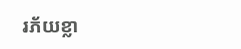រភ័យខ្លា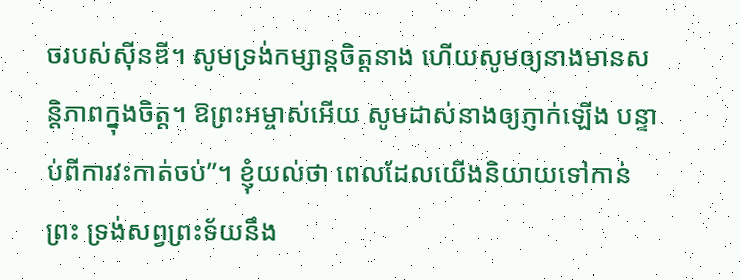ចរបស់ស៊ីនឌី។ សូមទ្រង់កម្សាន្តចិត្តនាង ហើយសូមឲ្យនាងមានសន្តិភាពក្នុងចិត្ត។ ឱព្រះអម្ចាស់អើយ សូមដាស់នាងឲ្យភ្ញាក់ឡើង បន្ទាប់ពីការវះកាត់ចប់”។ ខ្ញុំយល់ថា ពេលដែលយើងនិយាយទៅកាន់ព្រះ ទ្រង់សព្វព្រះទ័យនឹង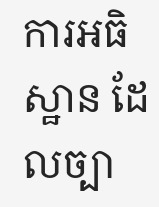ការអធិស្ឋាន ដែលច្បា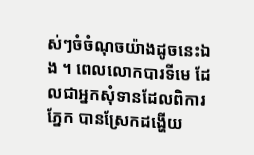ស់ៗចំចំណុចយ៉ាងដូចនេះឯង ។ ពេលលោកបារទីមេ ដែលជាអ្នកសុំទានដែលពិការភ្នែក បានស្រែកដង្ហើយ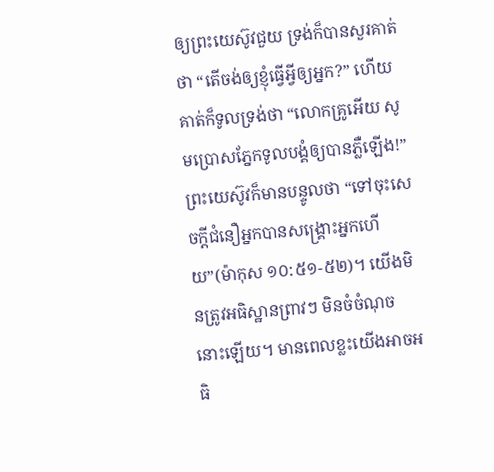ឲ្យព្រះយេស៊ូវជួយ ទ្រង់ក៏បានសួរគាត់ថា “តើចង់ឲ្យខ្ញុំធ្វើអ្វីឲ្យអ្នក?” ហើយគាត់ក៏ទូលទ្រង់ថា “លោកគ្រូអើយ សូមប្រោសភ្នែកទូលបង្គំឲ្យបានភ្លឺឡើង!” ព្រះយេស៊ូវក៏មានបន្ទូលថា “ទៅចុះសេចក្តីជំនឿអ្នកបានសង្គ្រោះអ្នកហើយ”(ម៉ាកុស ១០:៥១-៥២)។ យើងមិនត្រូវអធិស្ឋានព្រាវៗ មិនចំចំណុចនោះឡើយ។ មានពេលខ្លះយើងអាចអធិ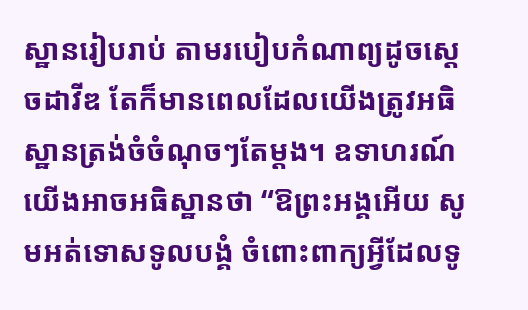ស្ឋានរៀបរាប់ តាមរបៀបកំណាព្យដូចស្តេចដាវីឌ តែក៏មានពេលដែលយើងត្រូវអធិស្ឋានត្រង់ចំចំណុចៗតែម្តង។ ឧទាហរណ៍ យើងអាចអធិស្ឋានថា “ឱព្រះអង្គអើយ សូមអត់ទោសទូលបង្គំ ចំពោះពាក្យអ្វីដែលទូ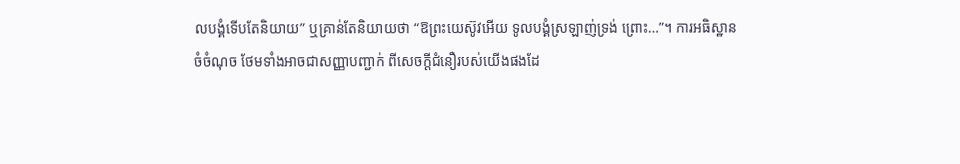លបង្គំទើបតែនិយាយ” ឬគ្រាន់តែនិយាយថា “ឱព្រះយេស៊ូវអើយ ទូលបង្គំស្រឡាញ់ទ្រង់ ព្រោះ…”។ ការអធិស្ឋានចំចំណុច ថែមទាំងអាចជាសញ្ញាបញ្ជាក់ ពីសេចក្តីជំនឿរបស់យើងផងដែ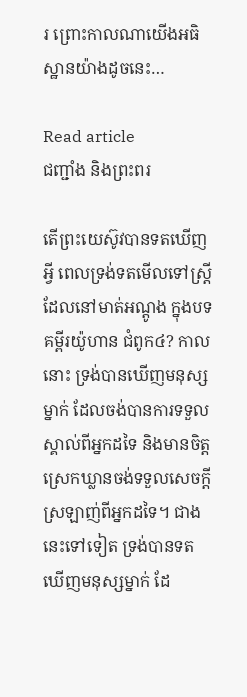រ ព្រោះកាលណាយើងអធិស្ឋានយ៉ាងដូចនេះ…

Read article
ជញ្ជាំង និងព្រះពរ

តើព្រះយេស៊ូវបានទតឃើញអ្វី ពេលទ្រង់ទតមើលទៅស្ត្រីដែលនៅមាត់អណ្តូង ក្នុងបទគម្ពីរយ៉ូហាន ជំពូក៤? កាលនោះ ទ្រង់បានឃើញមនុស្សម្នាក់ ដែលចង់បានការទទួលស្គាល់ពីអ្នកដទៃ និងមានចិត្តស្រេកឃ្លានចង់ទទួលសេចក្តីស្រឡាញ់ពីអ្នកដទៃ។ ជាងនេះទៅទៀត ទ្រង់បានទតឃើញមនុស្សម្នាក់ ដែ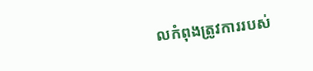លកំពុងត្រូវការរបស់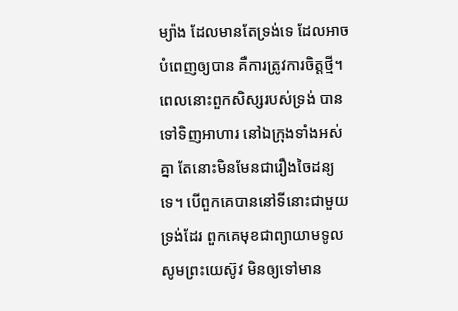ម្យ៉ាង ដែលមានតែទ្រង់ទេ ដែលអាចបំពេញឲ្យបាន គឺការត្រូវការចិត្តថ្មី។ ពេលនោះពួកសិស្សរបស់ទ្រង់ បានទៅទិញអាហារ នៅឯក្រុងទាំងអស់គ្នា តែនោះមិនមែនជារឿងចៃដន្យទេ។ បើពួកគេបាននៅទីនោះជាមួយទ្រង់ដែរ ពួកគេមុខជាព្យាយាមទូលសូមព្រះយេស៊ូវ មិនឲ្យទៅមាន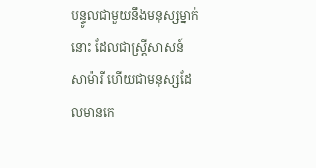បន្ទូលជាមួយនឹងមនុស្សម្នាក់នោះ ដែលជាស្រ្តីសាសន៍សាម៉ារី ហើយជាមនុស្សដែលមានកេ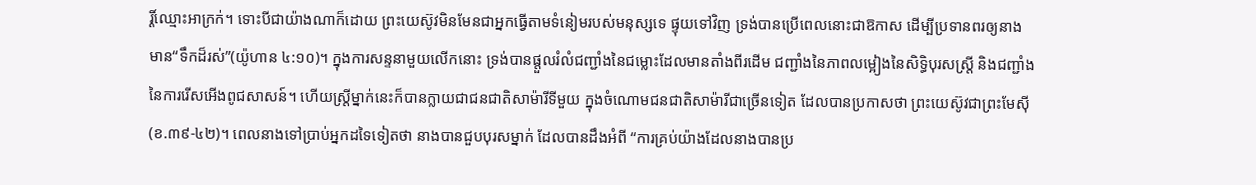រ្តិ៍ឈ្មោះអាក្រក់។ ទោះបីជាយ៉ាងណាក៏ដោយ ព្រះយេស៊ូវមិនមែនជាអ្នកធ្វើតាមទំនៀមរបស់មនុស្សទេ ផ្ទុយទៅវិញ ទ្រង់បានប្រើពេលនោះជាឱកាស ដើម្បីប្រទានពរឲ្យនាងមាន“ទឹកដ៏រស់”(យ៉ូហាន ៤:១០)។ ក្នុងការសន្ទនាមួយលើកនោះ ទ្រង់បានផ្តួលរំលំជញ្ជាំងនៃជម្លោះដែលមានតាំងពីរដើម ជញ្ជាំងនៃភាពលម្អៀងនៃសិទ្ធិបុរសស្រ្តី និងជញ្ជាំងនៃការរើសអើងពូជសាសន៍។ ហើយស្ត្រីម្នាក់នេះក៏បានក្លាយជាជនជាតិសាម៉ារីទីមួយ ក្នុងចំណោមជនជាតិសាម៉ារីជាច្រើនទៀត ដែលបានប្រកាសថា ព្រះយេស៊ូវជាព្រះមែស៊ី(ខ.៣៩-៤២)។ ពេលនាងទៅប្រាប់អ្នកដទៃទៀតថា នាងបានជួបបុរសម្នាក់ ដែលបានដឹងអំពី “ការគ្រប់យ៉ាងដែលនាងបានប្រ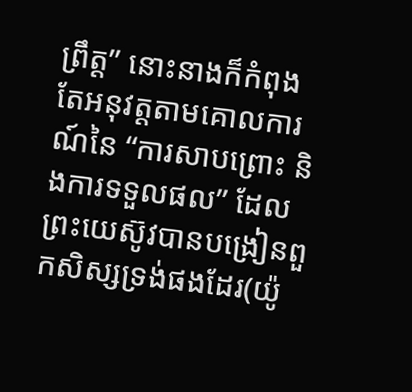ព្រឹត្ត” នោះនាងក៏កំពុងតែអនុវត្តតាមគោលការណ៍នៃ “ការសាបព្រោះ និងការទទួលផល” ដែលព្រះយេស៊ូវបានបង្រៀនពួកសិស្សទ្រង់ផងដែរ(យ៉ូ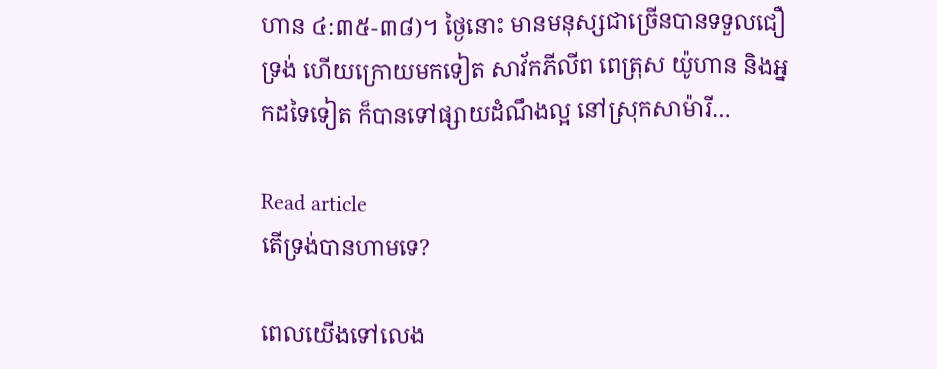ហាន ៤:៣៥-៣៨)។ ថ្ងៃនោះ មានមនុស្សជាច្រើនបានទទួលជឿទ្រង់ ហើយក្រោយមកទៀត សាវ័កភីលីព ពេត្រុស យ៉ូហាន និងអ្នកដទៃទៀត ក៏បានទៅផ្សាយដំណឹងល្អ នៅស្រុកសាម៉ារី…

Read article
តើទ្រង់បានហាមទេ?

ពេលយើងទៅលេង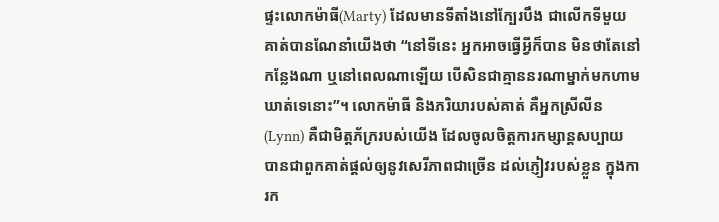ផ្ទះលោកម៉ាធី(Marty) ដែលមានទីតាំងនៅក្បែរបឹង ជាលើកទីមួយ គាត់បានណែនាំយើងថា “នៅទីនេះ អ្នកអាចធ្វើអ្វីក៏បាន មិនថាតែនៅកន្លែងណា ឬនៅពេលណាឡើយ បើសិនជាគ្មាននរណាម្នាក់មកហាមឃាត់ទេនោះ”។ លោកម៉ាធី និងភរិយារបស់គាត់ គឺអ្នកស្រីលីន(Lynn) គឺជាមិត្តភ័ក្ររបស់យើង ដែលចូលចិត្តការកម្សាន្តសប្បាយ បានជាពួកគាត់ផ្តល់ឲ្យនូវសេរីភាពជាច្រើន ដល់ភ្ញៀវរបស់ខ្លួន ក្នុងការក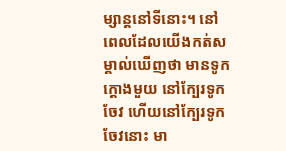ម្សាន្តនៅទីនោះ។ នៅពេលដែលយើងកត់សម្គាល់ឃើញថា មានទូកក្តោងមួយ នៅក្បែរទូកចែវ ហើយនៅក្បែរទូកចែវនោះ មា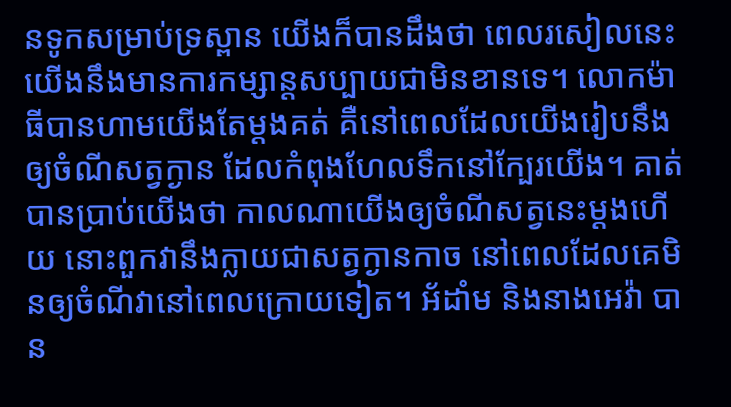នទូកសម្រាប់ទ្រស្ពាន យើងក៏បានដឹងថា ពេលរសៀលនេះ យើងនឹងមានការកម្សាន្តសប្បាយជាមិនខានទេ។ លោកម៉ាធីបានហាមយើងតែម្តងគត់ គឺនៅពេលដែលយើងរៀបនឹងឲ្យចំណីសត្វក្ងាន ដែលកំពុងហែលទឹកនៅក្បែរយើង។ គាត់បានប្រាប់យើងថា កាលណាយើងឲ្យចំណីសត្វនេះម្តងហើយ នោះពួកវានឹងក្លាយជាសត្វក្ងានកាច នៅពេលដែលគេមិនឲ្យចំណីវានៅពេលក្រោយទៀត។ អ័ដាំម និងនាងអេវ៉ា បាន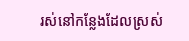រស់នៅកន្លែងដែលស្រស់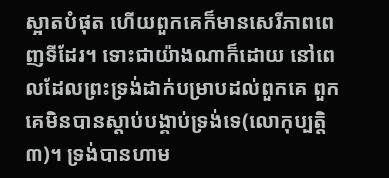ស្អាតបំផុត ហើយពួកគេក៏មានសេរីភាពពេញទីដែរ។ ទោះជាយ៉ាងណាក៏ដោយ នៅពេលដែលព្រះទ្រង់ដាក់បម្រាបដល់ពួកគេ ពួកគេមិនបានស្តាប់បង្គាប់ទ្រង់ទេ(លោកុប្បត្តិ ៣)។ ទ្រង់បានហាម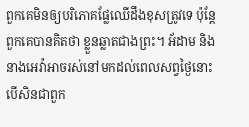ពួកគេមិនឲ្យបរិភោគផ្លែឈើដឹងខុសត្រូវទេ ប៉ុន្តែ ពួកគេបានគិតថា ខ្លួនឆ្លាតជាងព្រះ។ អ័ដាម និងនាងអេវ៉ាអាចរស់នៅមកដល់ពេលសព្វថ្ងៃនោះ បើសិនជាពួក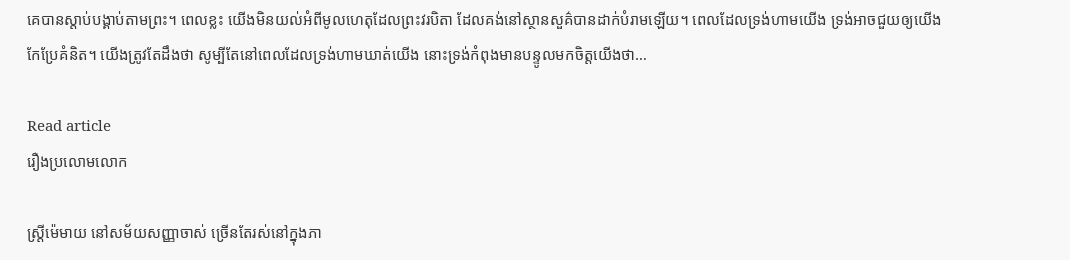គេបានស្តាប់បង្គាប់តាមព្រះ។ ពេលខ្លះ យើងមិនយល់អំពីមូលហេតុដែលព្រះវរបិតា ដែលគង់នៅស្ថានសួគ៌បានដាក់បំរាមឡើយ។ ពេលដែលទ្រង់ហាមយើង ទ្រង់អាចជួយឲ្យយើងកែប្រែគំនិត។ យើងត្រូវតែដឹងថា សូម្បីតែនៅពេលដែលទ្រង់ហាមឃាត់យើង នោះទ្រង់កំពុងមានបន្ទូលមកចិត្តយើងថា…

Read article
រឿងប្រលោមលោក

ស្រ្តីម៉េមាយ នៅសម័យសញ្ញាចាស់ ច្រើនតែរស់នៅក្នុងភា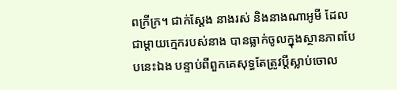ពក្រីក្រ។ ជាក់ស្តែង នាងរស់ និងនាងណាអូមី ដែលជាម្តាយក្មេករបស់នាង បានធ្លាក់ចូលក្នុងស្ថានភាពបែបនេះឯង បន្ទាប់ពីពួកគេសុទ្ធតែត្រូវប្តីស្លាប់ចោល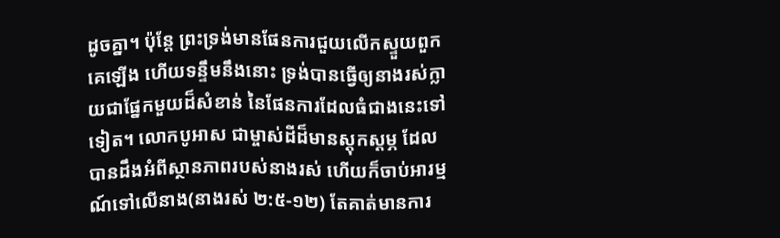ដូចគ្នា។ ប៉ុន្តែ ព្រះទ្រង់មានផែនការជួយលើកស្ទួយពួកគេឡើង ហើយទន្ទឹមនឹងនោះ ទ្រង់បានធ្វើឲ្យនាងរស់ក្លាយជាផ្នែកមួយដ៏សំខាន់ នៃផែនការដែលធំជាងនេះទៅទៀត។ លោកបូអាស ជាម្ចាស់ដីដ៏មានស្តុកស្តម្ភ ដែលបានដឹងអំពីស្ថានភាពរបស់នាងរស់ ហើយក៏ចាប់អារម្មណ៍ទៅលើនាង(នាងរស់ ២:៥-១២) តែគាត់មានការ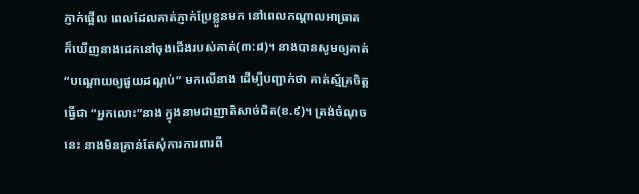ភ្ញាក់ផ្អើល ពេលដែលគាត់ភ្ញាក់ប្រែខ្លួនមក នៅពេលកណ្តាលអាធ្រាត ក៏ឃើញនាងដេកនៅចុងជើងរបស់គាត់(៣:៨)។ នាងបានសូមឲ្យគាត់ “បណ្តោយឲ្យផួយដណ្តប់” មកលើនាង ដើម្បីបញ្ជាក់ថា គាត់ស្ម័គ្រចិត្តធ្វើជា “អ្នកលោះ”នាង ក្នុងនាមជាញាតិសាច់ជិត(ខ.៩)។ ត្រង់ចំណុចនេះ នាងមិនគ្រាន់តែសុំការការពារពី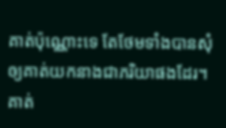គាត់ប៉ុណ្ណោះទេ តែថែមទាំងបានសុំឲ្យគាត់យកនាងជាភរិយាផងដែរ។ គាត់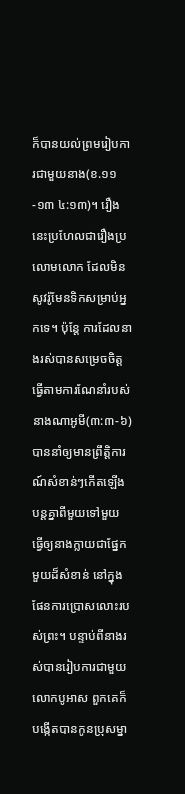ក៏បានយល់ព្រមរៀបការជាមួយនាង(ខ.១១-១៣ ៤:១៣)។ រឿងនេះប្រហែលជារឿងប្រលោមលោក ដែលមិនសូវរ៉ូមែនទិកសម្រាប់អ្នកទេ។ ប៉ុន្តែ ការដែលនាងរស់បានសម្រេចចិត្ត ធ្វើតាមការណែនាំរបស់នាងណាអូមី(៣:៣-៦) បាននាំឲ្យមានព្រឹត្តិការណ៍សំខាន់ៗកើតឡើងបន្តគ្នាពីមួយទៅមួយ ធ្វើឲ្យនាងក្លាយជាផ្នែកមួយដ៏សំខាន់ នៅក្នុងផែនការប្រោសលោះរបស់ព្រះ។ បន្ទាប់ពីនាងរស់បានរៀបការជាមួយលោកបូអាស ពួកគេក៏បង្កើតបានកូនប្រុសម្នា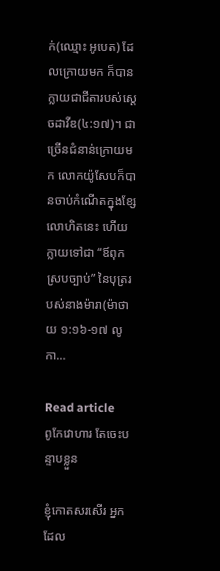ក់(ឈ្មោះ អូបេត) ដែលក្រោយមក ក៏បានក្លាយជាជីតារបស់ស្តេចដាវីឌ(៤:១៧)។ ជាច្រើនជំនាន់ក្រោយមក លោកយ៉ូសែបក៏បានចាប់កំណើតក្នុងខ្សែលោហិតនេះ ហើយក្លាយទៅជា “ឪពុកស្របច្បាប់” នៃបុត្ររបស់នាងម៉ារា(ម៉ាថាយ ១:១៦-១៧ លូកា…

Read article
ពូកែវោហារ តែចេះបន្ទាបខ្លួន

ខ្ញុំកោតសរសើរ អ្នកដែល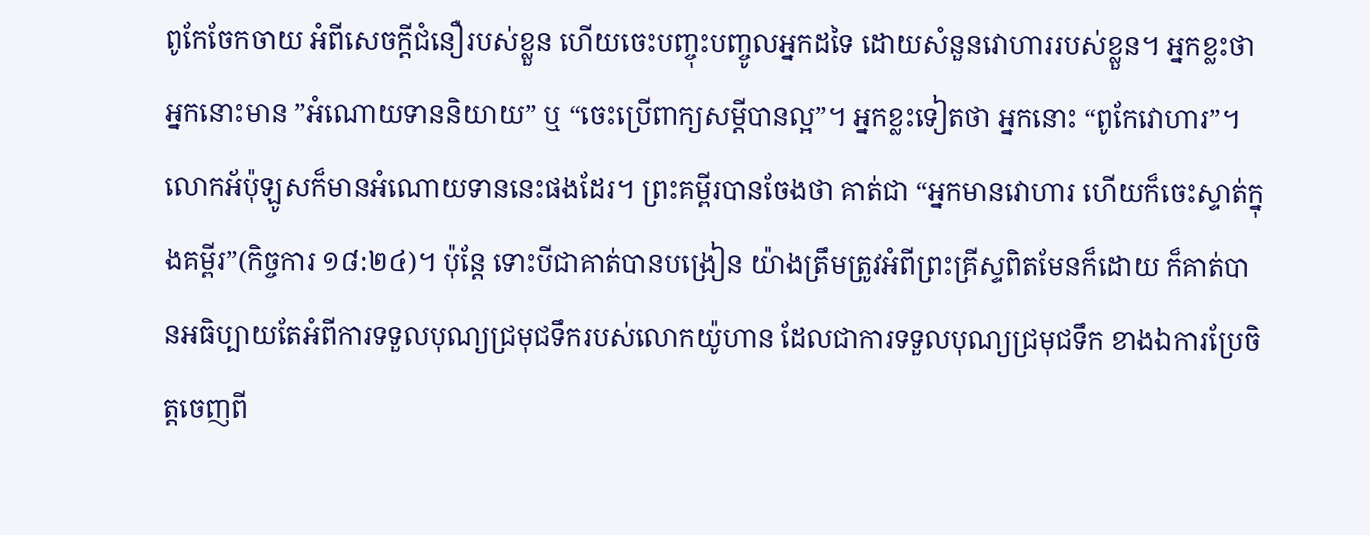ពូកែចែកចាយ អំពីសេចក្តីជំនឿរបស់ខ្លួន ហើយចេះបញ្ចុះបញ្ចូលអ្នកដទៃ ដោយសំនួនវោហាររបស់ខ្លួន។ អ្នកខ្លះថា អ្នកនោះមាន ”អំណោយទាននិយាយ” ឬ “ចេះប្រើពាក្យសម្តីបានល្អ”។ អ្នកខ្លះទៀតថា អ្នកនោះ “ពូកែវោហារ”។ លោកអ័ប៉ុឡូសក៏មានអំណោយទាននេះផងដែរ។ ព្រះគម្ពីរបានចែងថា គាត់ជា “អ្នកមានវោហារ ហើយក៏ចេះស្ទាត់ក្នុងគម្ពីរ”(កិច្ចការ ១៨:២៤)។ ប៉ុន្តែ ទោះបីជាគាត់បានបង្រៀន យ៉ាងត្រឹមត្រូវអំពីព្រះគ្រីស្ទពិតមែនក៏ដោយ ក៏គាត់បានអធិប្បាយតែអំពីការទទួលបុណ្យជ្រមុជទឹករបស់លោកយ៉ូហាន ដែលជាការទទួលបុណ្យជ្រមុជទឹក ខាងឯការប្រែចិត្តចេញពី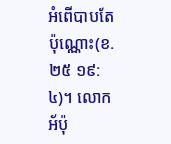អំពើបាបតែប៉ុណ្ណោះ(ខ.២៥ ១៩:៤)។ លោកអ័ប៉ុ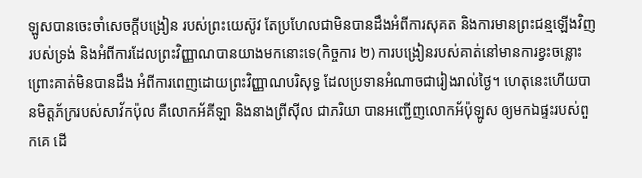ឡូសបានចេះចាំសេចក្តីបង្រៀន របស់ព្រះយេស៊ូវ តែប្រហែលជាមិនបានដឹងអំពីការសុគត និងការមានព្រះជន្មឡើងវិញរបស់ទ្រង់ និងអំពីការដែលព្រះវិញ្ញាណបានយាងមកនោះទេ(កិច្ចការ ២) ការបង្រៀនរបស់គាត់នៅមានការខ្វះចន្លោះ ព្រោះគាត់មិនបានដឹង អំពីការពេញដោយព្រះវិញ្ញាណបរិសុទ្ធ ដែលប្រទានអំណាចជារៀងរាល់ថ្ងៃ។ ហេតុនេះហើយបានមិត្តភ័ក្ររបស់សាវ័កប៉ុល គឺលោកអ័គីឡា និងនាងព្រីស៊ីល ជាភរិយា បានអញ្ជើញលោកអ័ប៉ុឡូស ឲ្យមកឯផ្ទះរបស់ពួកគេ ដើ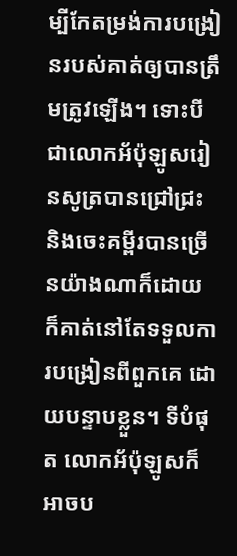ម្បីកែតម្រង់ការបង្រៀនរបស់គាត់ឲ្យបានត្រឹមត្រូវឡើង។ ទោះបីជាលោកអ័ប៉ុឡូសរៀនសូត្របានជ្រៅជ្រះ និងចេះគម្ពីរបានច្រើនយ៉ាងណាក៏ដោយ ក៏គាត់នៅតែទទួលការបង្រៀនពីពួកគេ ដោយបន្ទាបខ្លួន។ ទីបំផុត លោកអ័ប៉ុឡូសក៏អាចប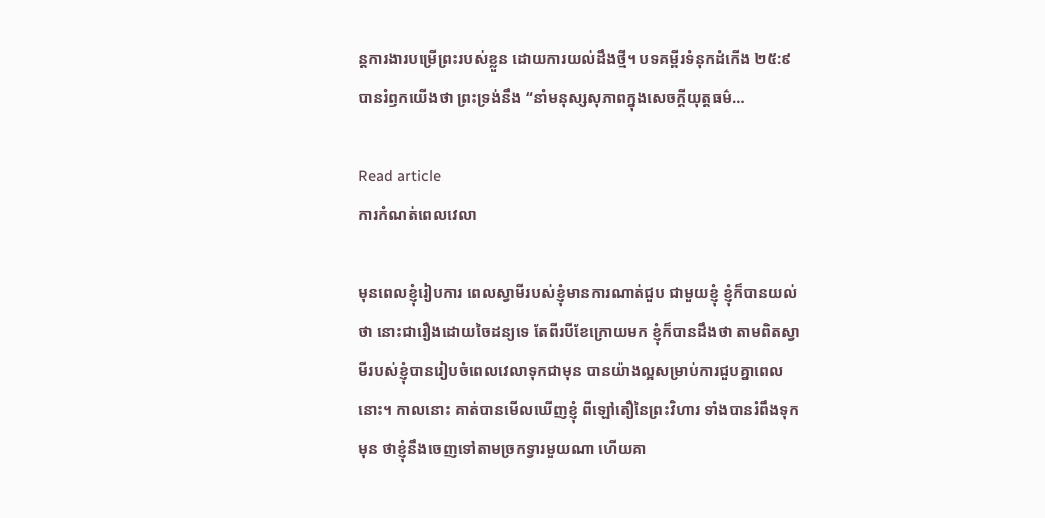ន្តការងារបម្រើព្រះរបស់ខ្លួន ដោយការយល់ដឹងថ្មី។ បទគម្ពីរទំនុកដំកើង ២៥:៩ បានរំឭកយើងថា ព្រះទ្រង់នឹង “នាំមនុស្សសុភាពក្នុងសេចក្តីយុត្តធម៌…

Read article
ការកំណត់ពេលវេលា

មុនពេលខ្ញុំរៀបការ ពេលស្វាមីរបស់ខ្ញុំមានការណាត់ជួប ជាមួយខ្ញុំ ខ្ញុំក៏បានយល់ថា នោះជារឿងដោយចៃដន្យទេ តែពីរបីខែក្រោយមក ខ្ញុំក៏បានដឹងថា តាមពិតស្វាមីរបស់ខ្ញុំបានរៀបចំពេលវេលាទុកជាមុន បានយ៉ាងល្អសម្រាប់ការជួបគ្នាពេលនោះ។ កាលនោះ គាត់បានមើលឃើញខ្ញុំ ពីឡៅតឿនៃព្រះវិហារ ទាំងបានរំពឹងទុកមុន ថាខ្ញុំនឹងចេញទៅតាមច្រកទ្វារមួយណា ហើយគា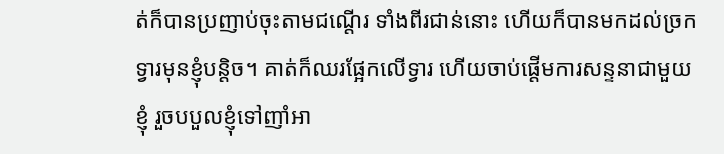ត់ក៏បានប្រញាប់ចុះតាមជណ្តើរ ទាំងពីរជាន់នោះ ហើយក៏បានមកដល់ច្រកទ្វារមុនខ្ញុំបន្តិច។ គាត់ក៏ឈរផ្អែកលើទ្វារ ហើយចាប់ផ្តើមការសន្ទនាជាមួយខ្ញុំ រួចបបួលខ្ញុំទៅញាំអា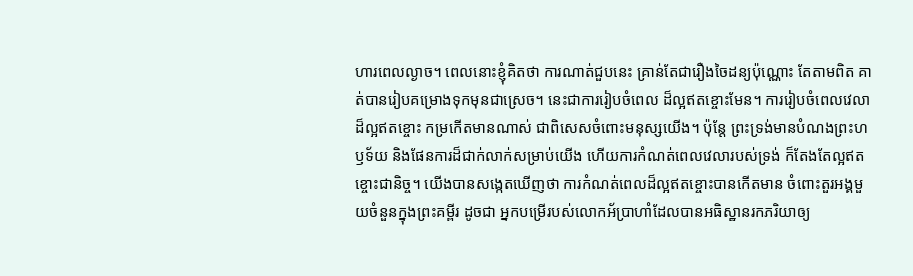ហារពេលល្ងាច។ ពេលនោះខ្ញុំគិតថា ការណាត់ជួបនេះ គ្រាន់តែជារឿងចៃដន្យប៉ុណ្ណោះ តែតាមពិត គាត់បានរៀបគម្រោងទុកមុនជាស្រេច។ នេះជាការរៀបចំពេល ដ៏ល្អឥតខ្ចោះមែន។ ការរៀបចំពេលវេលាដ៏ល្អឥតខ្ចោះ កម្រកើតមានណាស់ ជាពិសេសចំពោះមនុស្សយើង។ ប៉ុន្តែ ព្រះទ្រង់មានបំណងព្រះហឫទ័យ និងផែនការដ៏ជាក់លាក់សម្រាប់យើង ហើយការកំណត់ពេលវេលារបស់ទ្រង់ ក៏តែងតែល្អឥតខ្ចោះជានិច្ច។ យើងបានសង្កេតឃើញថា ការកំណត់ពេលដ៏ល្អឥតខ្ចោះបានកើតមាន ចំពោះតួរអង្គមួយចំនួនក្នុងព្រះគម្ពីរ ដូចជា អ្នកបម្រើរបស់លោកអ័ប្រាហាំដែលបានអធិស្ឋានរកភរិយាឲ្យ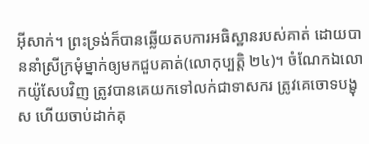អ៊ីសាក់។ ព្រះទ្រង់ក៏បានឆ្លើយតបការអធិស្ឋានរបស់គាត់ ដោយបាននាំស្រីក្រមុំម្នាក់ឲ្យមកជួបគាត់(លោកុប្បត្តិ ២៤)។ ចំណែកឯលោកយ៉ូសែបវិញ ត្រូវបានគេយកទៅលក់ជាទាសករ ត្រូវគេចោទបង្ខុស ហើយចាប់ដាក់គុ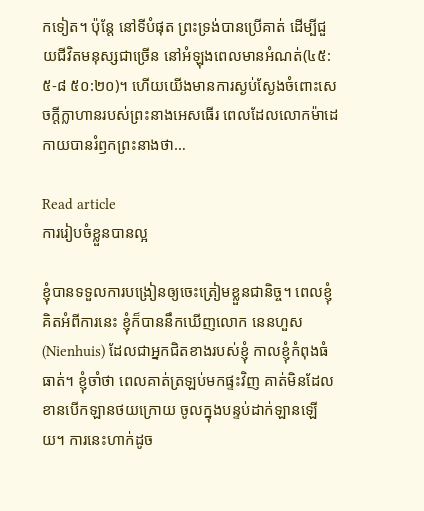កទៀត។ ប៉ុន្តែ នៅទីបំផុត ព្រះទ្រង់បានប្រើគាត់ ដើម្បីជួយជីវិតមនុស្សជាច្រើន នៅអំឡុងពេលមានអំណត់(៤៥:៥-៨ ៥០:២០)។ ហើយយើងមានការស្ងប់ស្ងែងចំពោះសេចក្តីក្លាហានរបស់ព្រះនាងអេសធើរ ពេលដែលលោកម៉ាដេកាយបានរំឭកព្រះនាងថា…

Read article
ការរៀបចំខ្លួនបានល្អ

ខ្ញុំបានទទួលការបង្រៀនឲ្យចេះត្រៀមខ្លួនជានិច្ច។ ពេលខ្ញុំគិតអំពីការនេះ ខ្ញុំក៏បាននឹកឃើញលោក នេនហួស(Nienhuis) ដែលជាអ្នកជិតខាងរបស់ខ្ញុំ កាលខ្ញុំកំពុងធំធាត់។ ខ្ញុំចាំថា ពេលគាត់ត្រឡប់មកផ្ទះវិញ គាត់មិនដែលខានបើកឡានថយក្រោយ ចូលក្នុងបន្ទប់ដាក់ឡានឡើយ។ ការនេះហាក់ដូច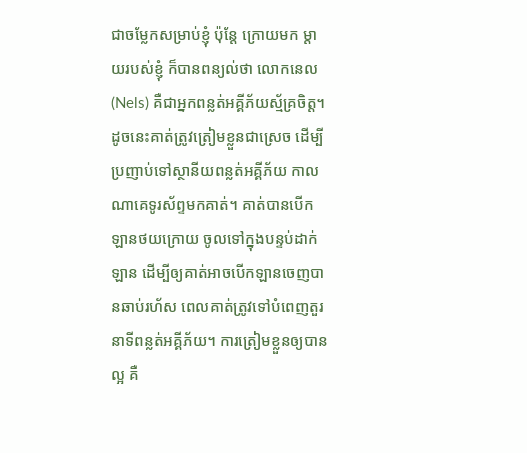ជាចម្លែកសម្រាប់ខ្ញុំ ប៉ុន្តែ ក្រោយមក ម្តាយរបស់ខ្ញុំ ក៏បានពន្យល់ថា លោកនេល(Nels) គឺជាអ្នកពន្លត់អគ្គីភ័យស្ម័គ្រចិត្ត។ ដូចនេះគាត់ត្រូវត្រៀមខ្លួនជាស្រេច ដើម្បីប្រញាប់ទៅស្ថានីយពន្លត់អគ្គីភ័យ កាលណាគេទូរស័ព្ទមកគាត់។ គាត់បានបើកឡានថយក្រោយ ចូលទៅក្នុងបន្ទប់ដាក់ឡាន ដើម្បីឲ្យគាត់អាចបើកឡានចេញបានឆាប់រហ័ស ពេលគាត់ត្រូវទៅបំពេញតួរនាទីពន្លត់អគ្គីភ័យ។ ការត្រៀមខ្លួនឲ្យបានល្អ គឺ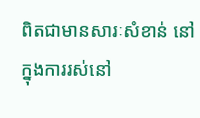ពិតជាមានសារៈសំខាន់ នៅក្នុងការរស់នៅ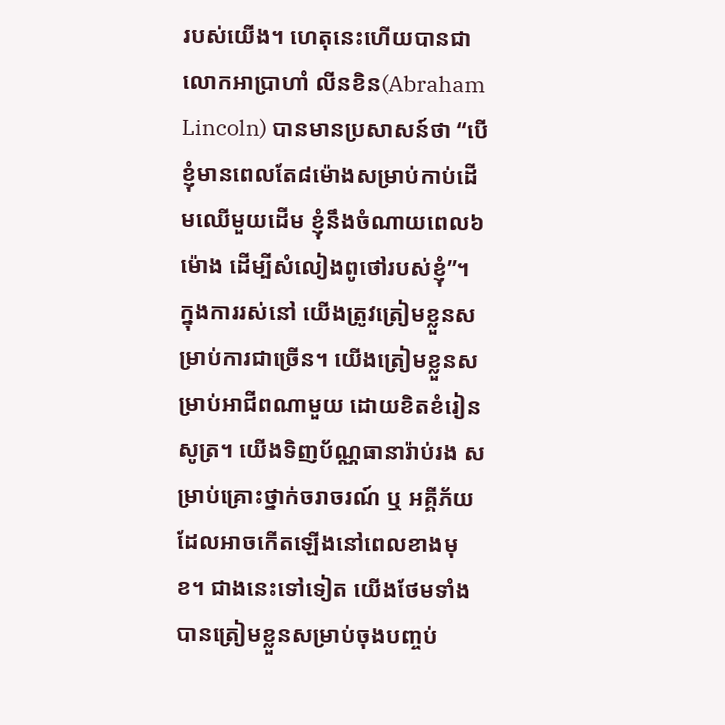របស់យើង។ ហេតុនេះហើយបានជា លោកអាប្រាហាំ លីនខិន(Abraham Lincoln) បានមានប្រសាសន៍ថា “បើខ្ញុំមានពេលតែ៨ម៉ោងសម្រាប់កាប់ដើមឈើមួយដើម ខ្ញុំនឹងចំណាយពេល៦ម៉ោង ដើម្បីសំលៀងពូថៅរបស់ខ្ញុំ”។ ក្នុងការរស់នៅ យើងត្រូវត្រៀមខ្លួនសម្រាប់ការជាច្រើន។ យើងត្រៀមខ្លួនសម្រាប់អាជីពណាមួយ ដោយខិតខំរៀនសូត្រ។ យើងទិញប័ណ្ណធានារ៉ាប់រង សម្រាប់គ្រោះថ្នាក់ចរាចរណ៍ ឬ អគ្គីភ័យ ដែលអាចកើតឡើងនៅពេលខាងមុខ។ ជាងនេះទៅទៀត យើងថែមទាំងបានត្រៀមខ្លួនសម្រាប់ចុងបញ្ចប់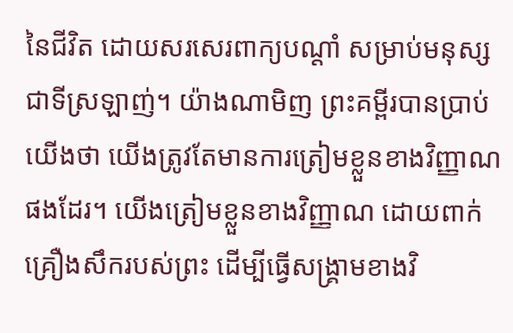នៃជីវិត ដោយសរសេរពាក្យបណ្តាំ សម្រាប់មនុស្សជាទីស្រឡាញ់។ យ៉ាងណាមិញ ព្រះគម្ពីរបានប្រាប់យើងថា យើងត្រូវតែមានការត្រៀមខ្លួនខាងវិញ្ញាណផងដែរ។ យើងត្រៀមខ្លួនខាងវិញ្ញាណ ដោយពាក់គ្រឿងសឹករបស់ព្រះ ដើម្បីធ្វើសង្រ្គាមខាងវិ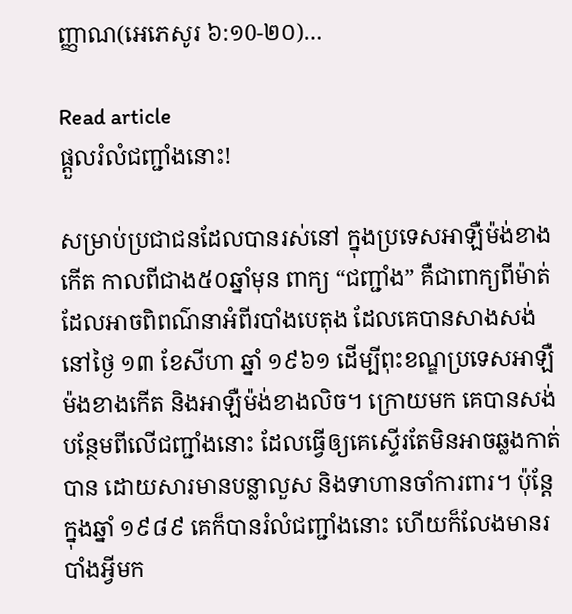ញ្ញាណ(អេភេសូរ ៦:១0-២០)…

Read article
ផ្តួលរំលំជញ្ជាំងនោះ!

សម្រាប់ប្រជាជនដែលបានរស់នៅ ក្នុងប្រទេសអាឡឺម៉ង់ខាងកើត កាលពីជាង៥០ឆ្នាំមុន ពាក្យ “ជញ្ជាំង” គឺជាពាក្យពីម៉ាត់ ដែលអាចពិពណ៌នាអំពីរបាំងបេតុង ដែលគេបានសាងសង់នៅថ្ងៃ ១៣ ខែសីហា ឆ្នាំ ១៩៦១ ដើម្បីពុះខណ្ឌប្រទេសអាឡឺម៉ងខាងកើត និងអាឡឺម៉ង់ខាងលិច។ ក្រោយមក គេបានសង់បន្ថែមពីលើជញ្ជាំងនោះ ដែលធ្វើឲ្យគេស្ទើរតែមិនអាចឆ្លងកាត់បាន ដោយសារមានបន្លាលួស និងទាហានចាំការពារ។ ប៉ុន្តែ ក្នុងឆ្នាំ ១៩៨៩ គេក៏បានរំលំជញ្ជាំងនោះ ហើយក៏លែងមានរបាំងអ្វីមក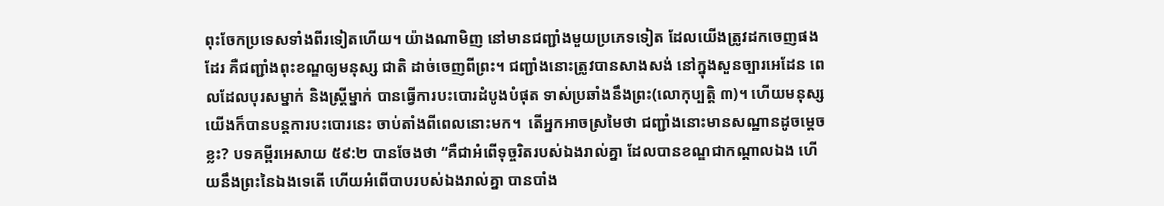ពុះចែកប្រទេសទាំងពីរទៀតហើយ។ យ៉ាងណាមិញ នៅមានជញ្ជាំងមួយប្រភេទទៀត ដែលយើងត្រូវដកចេញផងដែរ គឺជញ្ជាំងពុះខណ្ឌឲ្យមនុស្ស ជាតិ ដាច់ចេញពីព្រះ។ ជញ្ជាំងនោះត្រូវបានសាងសង់ នៅក្នុងសួនច្បារអេដែន ពេលដែលបុរសម្នាក់ និងស្រ្តីម្នាក់ បានធ្វើការបះបោរដំបូងបំផុត ទាស់ប្រឆាំងនឹងព្រះ(លោកុប្បត្តិ ៣)។ ហើយមនុស្សយើងក៏បានបន្តការបះបោរនេះ ចាប់តាំងពីពេលនោះមក។  តើអ្នកអាចស្រមៃថា ជញ្ជាំងនោះមានសណ្ឋានដូចម្តេចខ្លះ? បទគម្ពីរអេសាយ ៥៩:២ បានចែងថា “គឺជាអំពើទុច្ចរិតរបស់ឯងរាល់គ្នា ដែលបានខណ្ឌជាកណ្តាលឯង ហើយនឹងព្រះនៃឯងទេតើ ហើយអំពើបាបរបស់ឯងរាល់គ្នា បានបាំង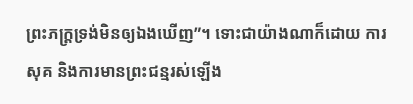ព្រះភក្ត្រទ្រង់មិនឲ្យឯងឃើញ”។ ទោះជាយ៉ាងណាក៏ដោយ ការសុគ និងការមានព្រះជន្មរស់ឡើង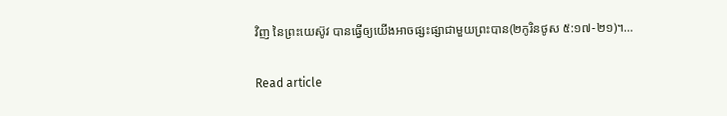វិញ នៃព្រះយេស៊ូវ បានធ្វើឲ្យយើងអាចផ្សះផ្សាជាមួយព្រះបាន(២កូរិនថូស ៥:១៧-២១)។…

Read article